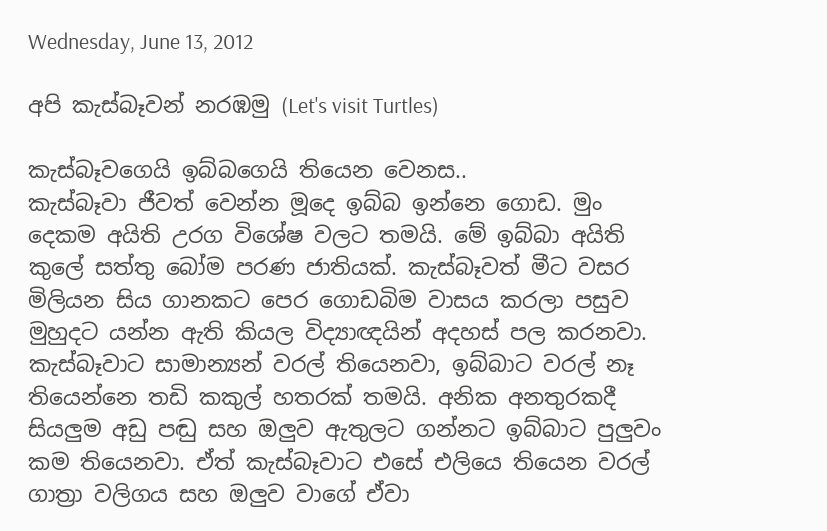Wednesday, June 13, 2012

අපි කැස්බෑවන් නරඹමු (Let's visit Turtles)

කැස්බෑවගෙයි ඉබ්බගෙයි තියෙන වෙනස..
කැස්බෑවා ජීවත් වෙන්න මූදෙ ඉබ්බ ඉන්නෙ ගොඩ. මුං දෙකම අයිති උරග විශේෂ වලට තමයි. මේ ඉබ්බා අයිති කුලේ සත්තු බෝම පරණ ජාතියක්. කැස්බෑවත් මීට වසර මිලියන සිය ගානකට පෙර ගොඩබිම වාසය කරලා පසුව මුහුදට යන්න ඇති කියල විද්‍යාඥයින් අදහස් පල කරනවා. කැස්බෑවාට සාමාන්‍යන් වරල් තියෙනවා, ඉබ්බාට වරල් නෑ තියෙන්නෙ තඩි කකුල් හතරක් තමයි. අනික අනතුරකදී සියලුම අඩු පඬු සහ ඔලුව ඇතුලට ගන්නට ඉබ්බාට පුලුවං කම තියෙනවා. ඒත් කැස්බෑවාට එසේ එලියෙ තියෙන වරල් ගාත්‍රා වලිගය සහ ඔලුව වාගේ ඒවා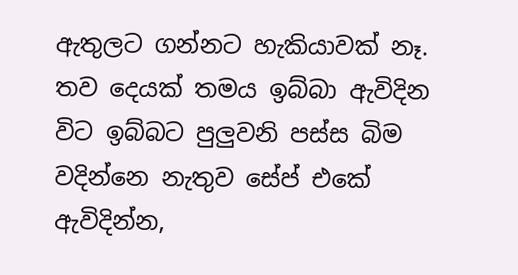ඇතුලට ගන්නට හැකියාවක් නෑ. තව දෙයක් තමය ඉබ්බා ඇවිදින විට ඉබ්බට පුලුවනි පස්ස බිම වදින්නෙ නැතුව සේප් එකේ ඇවිදින්න,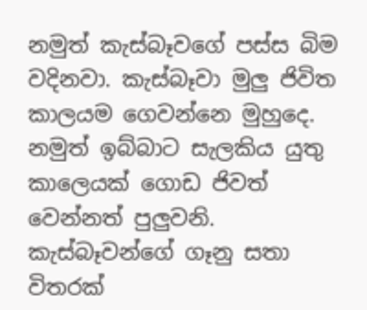නමුත් කැස්බෑවගේ පස්ස බිම වදිනවා. කැස්බෑවා මුලු ජිවිත කාලයම ගෙවන්නෙ මුහුදෙ. නමුත් ඉබ්බාට සැලකිය යුතු කාලෙයක් ගොඩ ජිවත් වෙන්නත් පුලුවනි. කැස්බෑවන්ගේ ගෑනු සතා විතරක්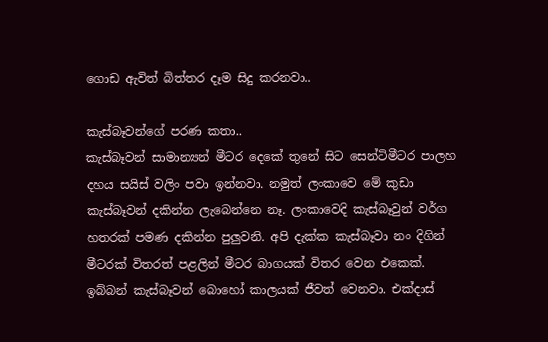ගොඩ ඇවිත් බිත්තර දෑම සිදු කරනවා..

කැස්බෑවන්ගේ පරණ කතා..
කැස්බෑවන් සාමාන්‍යන් මීටර දෙකේ තුනේ සිට සෙන්ටිමීටර පාලහ දහය සයිස් වලිං පවා ඉන්නවා. නමුත් ලංකාවෙ මේ කුඩා කැස්බෑවන් දකින්න ලැබෙන්නෙ නෑ. ලංකාවෙදි කැස්බෑවුන් වර්ග හතරක් පමණ දකින්න පුලුවනි. අපි දැක්ක කැස්බෑවා නං දිගින් මීටරක් විතරත් පළලින් මීටර බාගයක් විතර වෙන එකෙක්. ඉබ්බන් කැස්බෑවන් බොහෝ කාලයක් ජීවත් වෙනවා. එක්දාස්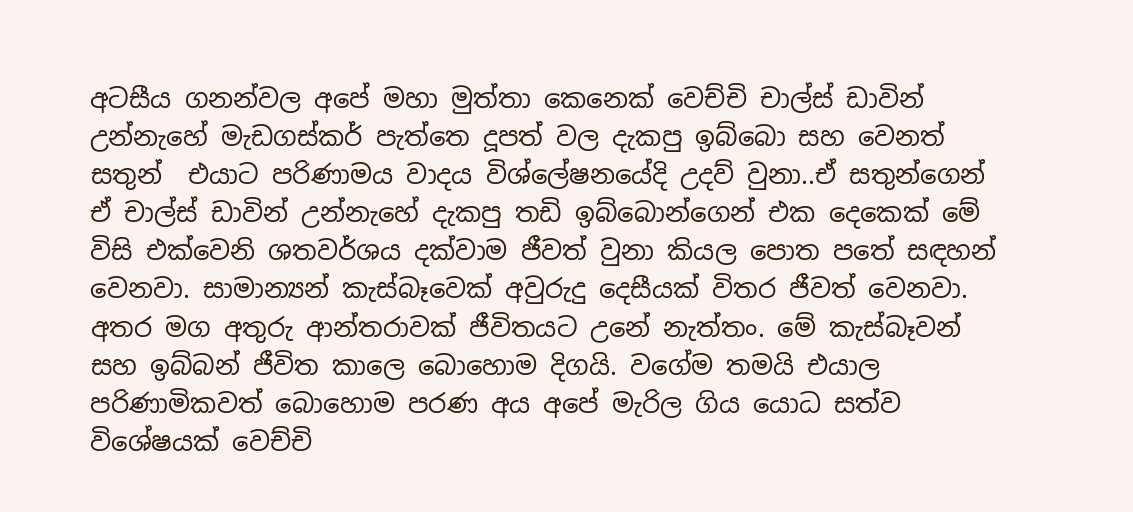අටසීය ගනන්වල අපේ මහා මුත්තා කෙනෙක් වෙච්චි චාල්ස් ඩාවින් උන්නැහේ මැඩගස්කර් පැත්තෙ දූපත් වල දැකපු ඉබ්බො සහ වෙනත් සතුන්  එයාට පරිණාමය වාදය විශ්ලේෂනයේදි උදව් වුනා..ඒ සතුන්ගෙන් ඒ චාල්ස් ඩාවින් උන්නැහේ දැකපු තඩි ඉබ්බොන්ගෙන් එක දෙකෙක් මේ විසි එක්වෙනි ශතවර්ශය දක්වාම ජීවත් වුනා කියල පොත පතේ සඳහන් වෙනවා. සාමාන්‍යන් කැස්බෑවෙක් අවුරුදු දෙසීයක් විතර ජීවත් වෙනවා. අතර මග අතුරු ආන්තරාවක් ජීවිතයට උනේ නැත්තං. මේ කැස්බෑවන් සහ ඉබ්බන් ජීවිත කාලෙ බොහොම දිගයි. වගේම තමයි එයාල පරිණාමිකවත් බොහොම පරණ අය අපේ මැරිල ගිය යොධ සත්ව විශේෂයක් වෙච්චි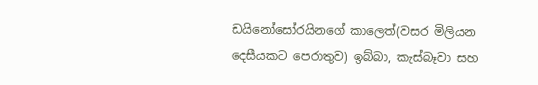ඩයිනෝසෝරයිනගේ කාලෙත්(වසර මිලියන දෙසීයකට පෙරාතුව) ඉබ්බා, කැස්බෑවා සහ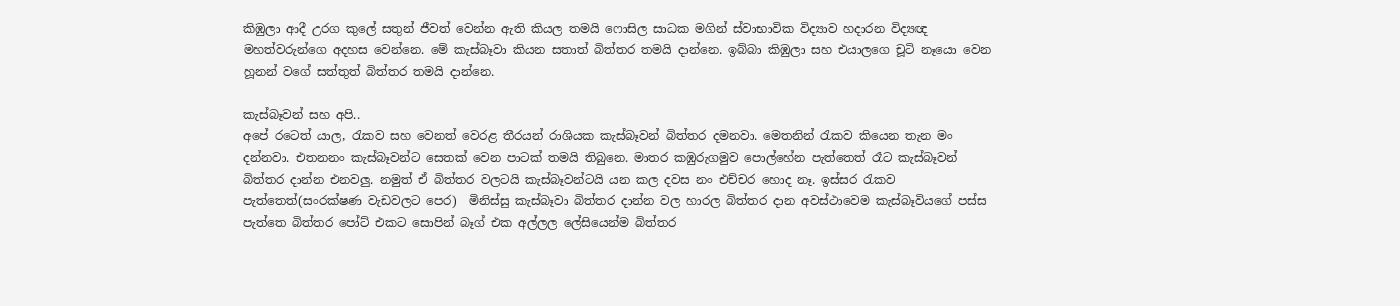කිඹුලා ආදී උරග කුලේ සතුන් ජීවත් වෙන්න ඇති කියල තමයි ෆොසිල සාධක මගින් ස්වාභාවික විද්‍යාව හදාරන විද්‍යඥ මහත්වරුන්ගෙ අදහස වෙන්නෙ. මේ කැස්බෑවා කියන සතාත් බිත්තර තමයි දාන්නෙ. ඉබ්බා කිඹුලා සහ එයාලගෙ චූටි නෑයො වෙන හූනන් වගේ සත්තුත් බිත්තර තමයි දාන්නෙ.

කැස්බෑවන් සහ අපි..
අපේ රටෙත් යාල, රැකව සහ වෙනත් වෙරළ තීරයන් රාශියක කැස්බෑවන් බිත්තර දමනවා. මෙතනින් රැකව කියෙන තැන මං දන්නවා. එතනනං කැස්බෑවන්ට සෙතක් වෙන පාටක් තමයි තිබුනෙ. මාතර කඹුරුගමුව පොල්හේන පැත්තෙත් රෑට කැස්බෑවන් බිත්තර දාන්න එනවලු. නමුත් ඒ බිත්තර වලටයි කැස්බෑවන්ටයි යන කල දවස නං එච්චර හොද නෑ. ඉස්සර රැකව පැත්තෙත්(සංරක්ෂණ වැඩවලට පෙර)  මිනිස්සු කැස්බෑවා බිත්තර දාන්න වල හාරල බිත්තර දාන අවස්ථාවෙම කැස්බෑවියගේ පස්ස පැත්තෙ බිත්තර පෝට් එකට සොපින් බෑග් එක අල්ලල ලේසියෙන්ම බිත්තර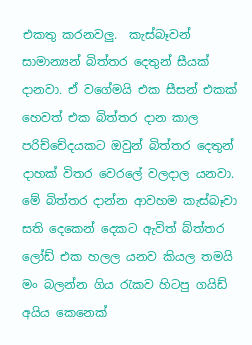එකතු කරනවලු.  කැස්බෑවන් සාමාන්‍යන් බිත්තර දෙතුන් සීයක් දානවා. ඒ වගේමයි එක සීසන් එකක් හෙවත් එක බිත්තර දාන කාල පරිච්චේදයකට ඔවුන් බිත්තර දෙතුන් දාහක් විතර වෙරලේ වලදාල යනවා. මේ බිත්තර දාන්න ආවහම කැස්බෑවා සති දෙකෙන් දෙකට ඇවිත් බ්ත්තර ලෝඩ් එක හලල යනව කියල තමයි මං බලන්න ගිය රැකව හිටපු ගයිඩ් අයිය කෙනෙක්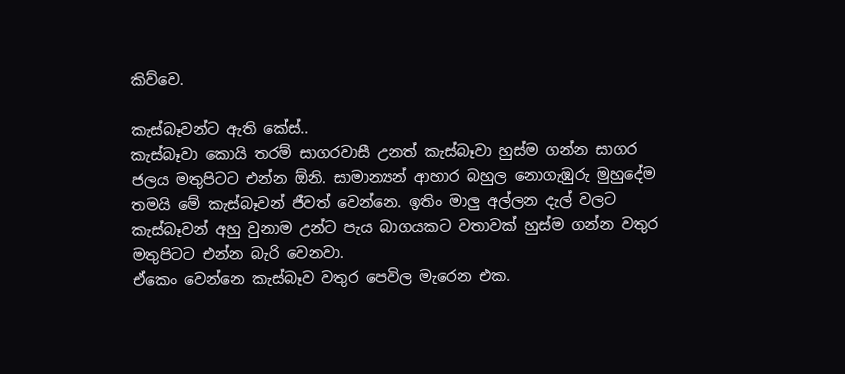කිව්වෙ.

කැස්බෑවන්ට ඇති කේස්..
කැස්බෑවා කොයි තරම් සාගරවාසී උනත් කැස්බෑවා හුස්ම ගන්න සාගර ජලය මතුපිටට එන්න ඕනි. සාමාන්‍යන් ආහාර බහුල නොගැඹුරු මුහුදේම තමයි මේ කැස්බෑවන් ජීවත් වෙන්නෙ. ඉතිං මාලු අල්ලන දැල් වලට කැස්බෑවන් අහු වුනාම උන්ට පැය බාගයකට වතාවක් හුස්ම ගන්න වතුර මතුපිටට එන්න බැරි වෙනවා.
ඒකෙං වෙන්නෙ කැස්බෑව වතුර පෙවිල මැරෙන එක.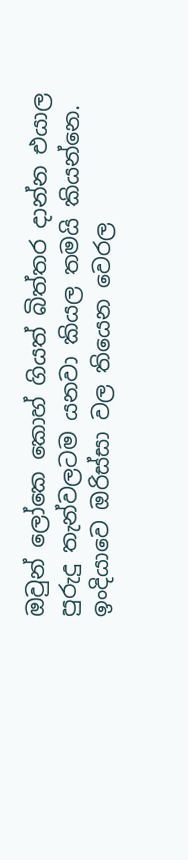ඔවුන් ලෝකෙ කොහ් ගියත් බිත්තර දාන්න එයාල පුරුදු තැන්වලටම යනවා කියල තමයි කියන්නෙ. ඉංදියාවෙ ඔරිස්සා වල තියෙන වෙරල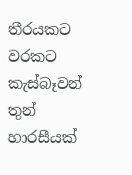තීරයකට වරකට කැස්බෑවන් තුන් හාරසීයක්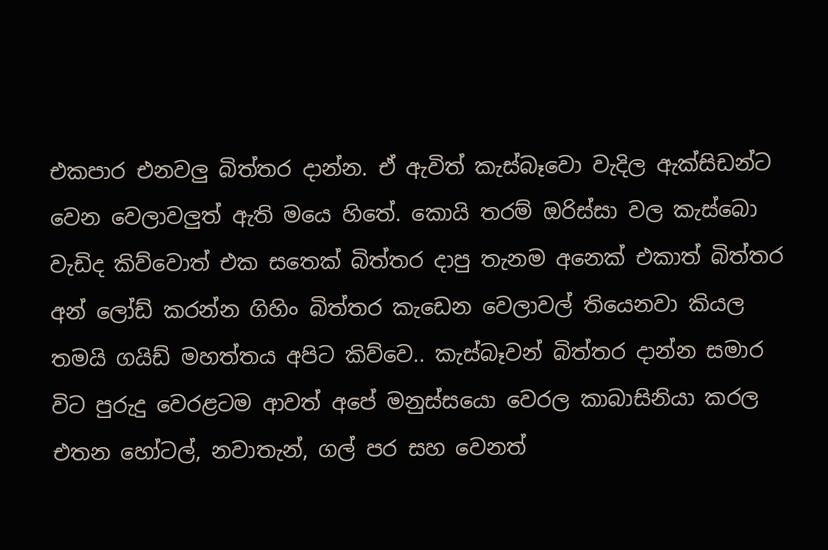එකපාර එනවලු බිත්තර දාන්න. ඒ ඇවිත් කැස්බෑවො වැදිල ඇක්සිඩන්ට වෙන වෙලාවලුත් ඇති මයෙ හිතේ. කොයි තරම් ඔරිස්සා වල කැස්බො වැඩිද කිව්වොත් එක සතෙක් බිත්තර දාපු තැනම අනෙක් එකාත් බිත්තර අන් ලෝඩ් කරන්න ගිහිං බිත්තර කැඩෙන වෙලාවල් තියෙනවා කියල තමයි ගයිඩ් මහත්තය අපිට කිව්වෙ.. කැස්බෑවන් බිත්තර දාන්න සමාර විට පුරුදු වෙරළටම ආවත් අපේ මනුස්සයො වෙරල කාබාසිනියා කරල එතන හෝටල්, නවාතැන්, ගල් පර සහ වෙනත්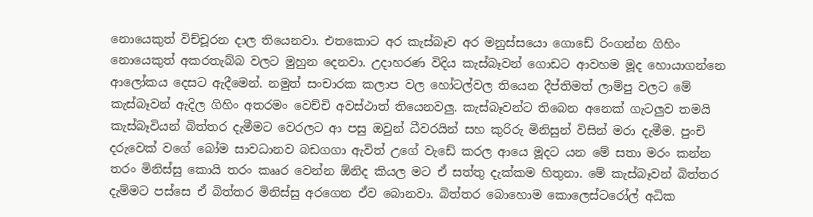නොයෙකුත් විච්චූරන දාල තියෙනවා. එතකොට අර කැස්බෑව අර මනුස්සයො ගොඩේ රිංගන්න ගිහිං නොයෙකුත් අකරතැබ්බ වලට මුහුන දෙනවා. උදාහරණ විදිය කැස්බෑවන් ගොඩට ආවහම මූද හොයාගන්නෙ ආලෝකය දෙසට ඇදීමෙන්. නමුත් සංචාරක කලාප වල හෝටල්වල තියෙන දීප්තිමත් ලාම්පු වලට මේ කැස්බෑවන් ඇදිල ගිහිං අතරමං වෙච්චි අවස්ථාත් තියෙනවලු. කැස්බෑවන්ට තිබෙන අනෙක් ගැටලුව තමයි කැස්බෑවියන් බිත්තර දැමීමට වෙරලට ආ පසු ඔවුන් ධීවරයින් සහ කුරිරු මිනිසුන් විසින් මරා දැමීම. පුංචි දරුවෙක් වගේ බෝම සාවධානව බඩගගා ඇවිත් උගේ වැඩේ කරල ආයෙ මූදට යන මේ සතා මරං කන්න තරං මිනිස්සු කොයි තරං කෲර වෙන්න ඕනිද කියල මට ඒ සත්තු දැක්කම හිතුනා. මේ කැස්බෑවන් බිත්තර දැම්මට පස්සෙ ඒ බිත්තර මිනිස්සු අරගෙන ඒව බොනවා. බිත්තර බොහොම කොලෙස්ටරෝල් අධික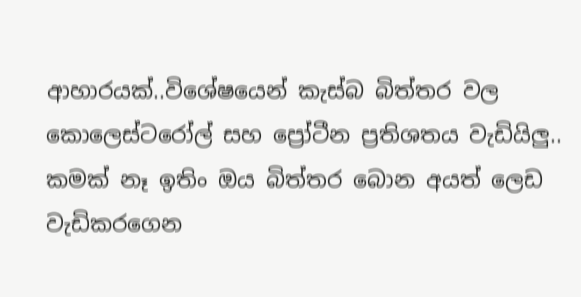ආහාරයක්..විශේෂයෙන් කැස්බ බිත්තර වල කොලෙස්ටරෝල් සහ ප්‍රෝටීන ප්‍රතිශතය වැඩියිලු.. කමක් නෑ ඉතිං ඔය බිත්තර බොන අයත් ලෙඩ වැඩිකරගෙන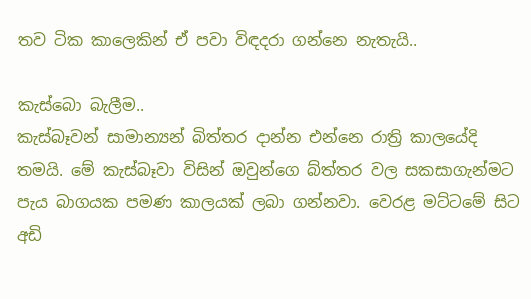තව ටික කාලෙකින් ඒ පවා විඳදරා ගන්නෙ නැතැයි..

කැස්බො බැලීම..
කැස්බෑවන් සාමාන්‍යන් බිත්තර දාන්න එන්නෙ රාත්‍රි කාලයේදි තමයි. මේ කැස්බෑවා විසින් ඔවුන්ගෙ බ්ත්තර වල සකසාගැන්මට පැය බාගයක පමණ කාලයක් ලබා ගන්නවා. වෙරළ මට්ටමේ සිට අඩි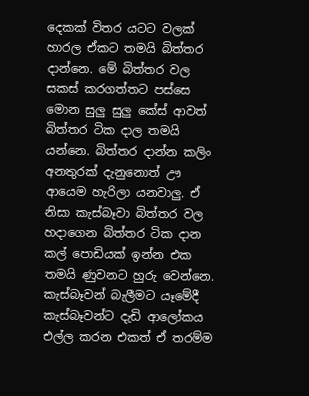දෙකක් විතර යටට වලක් හාරල ඒකට තමයි බිත්තර දාන්නෙ. මේ බිත්තර වල සකස් කරගත්තට පස්සෙ මොන සුලු සුලු කේස් ආවත් බිත්තර ටික දාල තමයි යන්නෙ. බිත්තර දාන්න කලිං අනතුරක් දැනුනොත් ඌ ආයෙම හැරිලා යනවාලු. ඒ නිසා කැස්බෑවා බිත්තර වල හදාගෙන බිත්තර ටික දාන කල් පොඩියක් ඉන්න එක තමයි ණුවනට හුරු වෙන්නෙ. කැස්බෑවන් බැලීමට යෑමේදී කැස්බෑවන්ට දැඩි ආලෝකය එල්ල කරන එකත් ඒ තරම්ම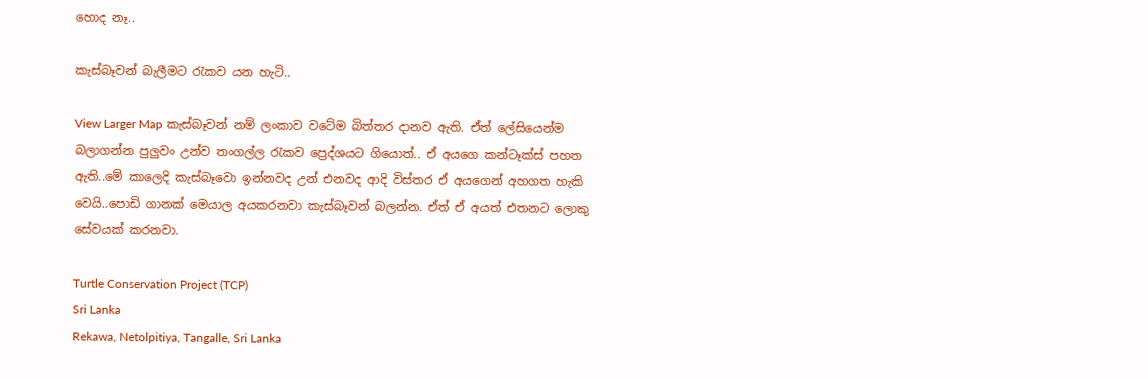හොද නෑ..

කැස්බෑවන් බැලීමට රැකව යන හැටි..

View Larger Map කැස්බෑවන් නම් ලංකාව වටේම බිත්තර දානව ඇති. ඒත් ලේසියෙන්ම බලාගන්න පුලුවං උන්ව තංගල්ල රැකව ප්‍රෙද්ශයට ගියොත්.. ඒ අයගෙ කන්ටෑක්ස් පහත ඇති..මේ කාලෙදි කැස්බෑවො ඉන්නවද උන් එනවද ආදි විස්තර ඒ අයගෙන් අහගත හැකි වෙයි..පොඩි ගානක් මෙයාල අයකරනවා කැස්බෑවන් බලන්න. ඒත් ඒ අයත් එතනට ලොකු සේවයක් කරනවා.

Turtle Conservation Project (TCP)
Sri Lanka
Rekawa, Netolpitiya, Tangalle, Sri Lanka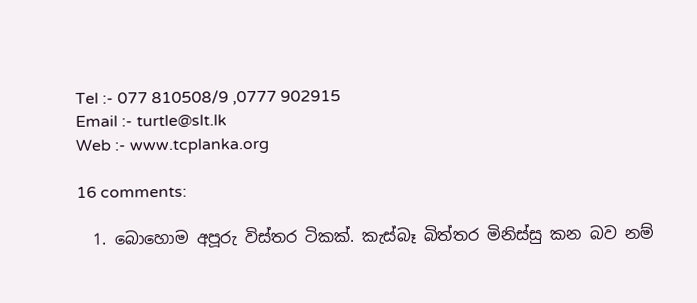Tel :- 077 810508/9 ,0777 902915
Email :- turtle@slt.lk
Web :- www.tcplanka.org

16 comments:

  1. බොහොම අපූරු විස්තර ටිකක්. කැස්බෑ බිත්තර මිනිස්සු කන බව නම්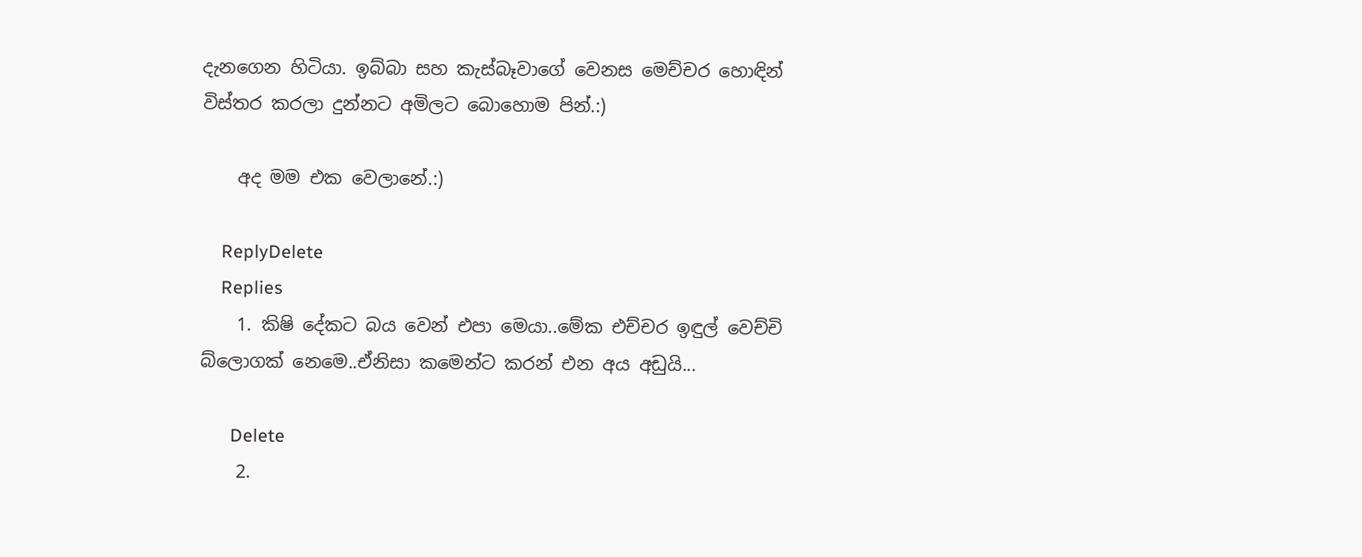දැනගෙන හිටියා. ඉබ්බා සහ කැස්බෑවාගේ වෙනස මෙච්චර හොඳින් විස්තර කරලා දුන්නට අමිලට බොහොම පින්.:)

    අද මම එක වෙලානේ.:)

    ReplyDelete
    Replies
    1. කිෂි දේකට බය වෙන් එපා මෙයා..මේක එච්චර ඉඳුල් වෙච්චි බ්ලොගක් නෙමෙ..ඒනිසා කමෙන්ට කරන් එන අය අඩුයි...

      Delete
    2.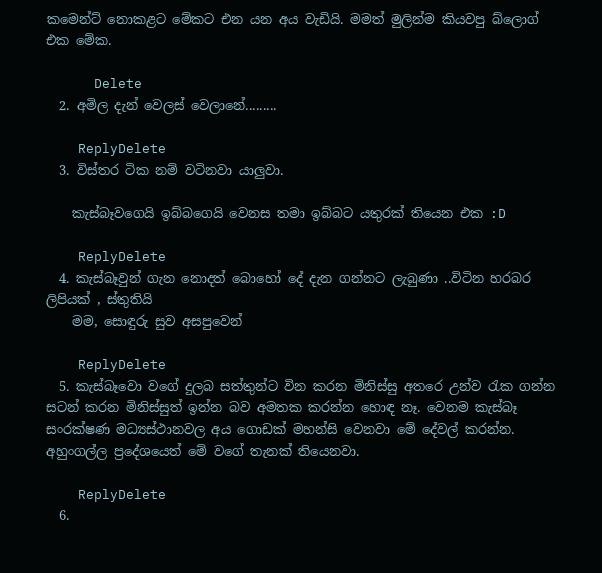කමෙන්ට් නොකළට මේකට එන යන අය වැඩියි. මමත් මුලින්ම කියවපු බ්ලොග් එක මේක.

      Delete
  2. අමිල දැන් වෙලස් වෙලානේ.........

    ReplyDelete
  3. විස්තර ටික නම් වටිනවා යාලුවා.

    කැස්බෑවගෙයි ඉබ්බගෙයි වෙනස තමා ඉබ්බට යතුරක් තියෙන එක :D

    ReplyDelete
  4. කැස්බෑවුන් ගැන නොදත් බොහෝ දේ දැන ගන්නට ලැබුණා ..විටින හරබර ලිපියක් , ස්තුතියි
    මම, සොඳුරු සුව අසපුවෙන්

    ReplyDelete
  5. කැස්බෑවො වගේ දුලබ සත්තුන්ට වින කරන මිනිස්සු අතරෙ උන්ව රැක ගන්න සටන් කරන මිනිස්සුත් ඉන්න බව අමතක කරන්න හොඳ නෑ. වෙනම කැස්බෑ සංරක්ෂණ මධ්‍යස්ථානවල අය ගොඩක් මහන්සි වෙනවා මේ දේවල් කරන්න. අහුංගල්ල ප්‍රදේශයෙත් මේ වගේ තැනක් තියෙනවා.

    ReplyDelete
  6.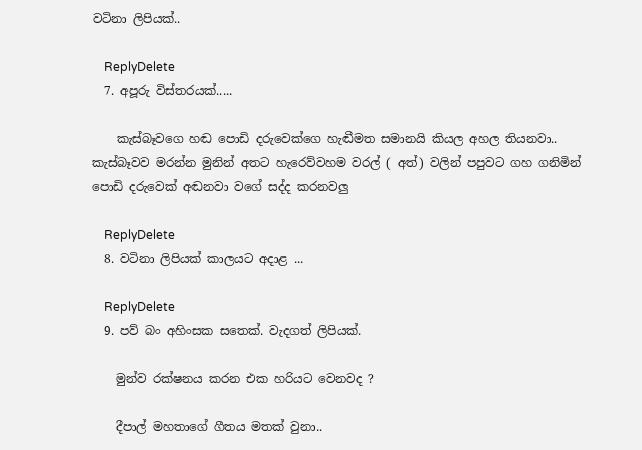වටිනා ලිපියක්..

    ReplyDelete
  7. අපූරු විස්තරයක්.....

    කැස්බෑවගෙ හඬ පොඩි දරුවෙක්ගෙ හැඬීමත සමානයි කියල අහල තියනවා.. කැස්බෑවව මරන්න මුනින් අතට හැරෙව්වහම වරල් ( අත්) වලින් පපුවට ගහ ගනිමින් පොඩි දරුවෙක් අඬනවා වගේ සද්ද කරනවලු

    ReplyDelete
  8. වටිනා ලිපියක් කාලයට අදාළ ...

    ReplyDelete
  9. පව් බං අහිංසක සතෙක්. වැදගත් ලිපියක්.

    මුන්ව රක්ෂනය කරන එක හරියට වෙනවද ?

    දීපාල් මහතාගේ ගීතය මතක් වුනා..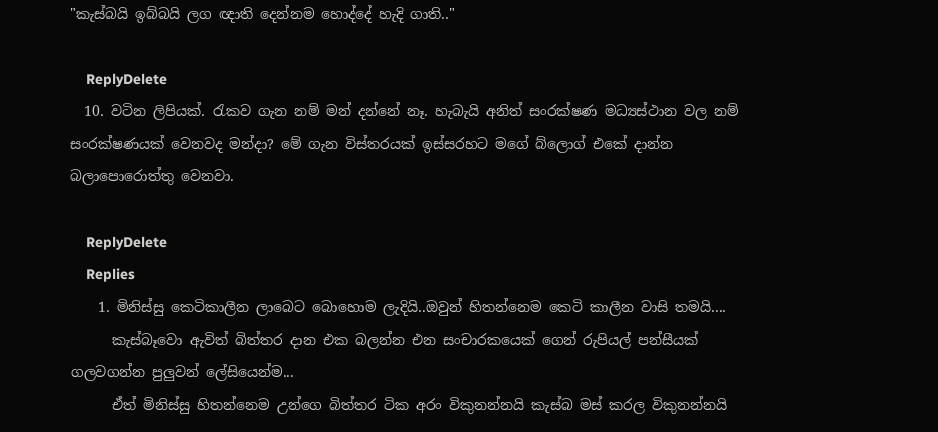"කැස්බයි ඉබ්බයි ලග ඥාති දෙන්නම හොද්දේ හැදි ගාති.."

    ReplyDelete
  10. වටින ලිපියක්. රැකව ගැන නම් මන් දන්නේ නෑ. හැබැයි අනිත් සංරක්ෂණ මධ්‍යස්ථාන වල නම් සංරක්ෂණයක් වෙනවද මන්දා? මේ ගැන විස්තරයක් ඉස්සරහට මගේ බ්ලොග් එකේ දාන්න බලාපොරොත්තු වෙනවා.

    ReplyDelete
    Replies
    1. මිනිස්සු කෙටිකාලීන ලාබෙට බොහොම ලැදියි..ඔවුන් හිතන්නෙම කෙටි කාලීන වාසි තමයි....
      කැස්බෑවො ඇවිත් බිත්තර දාන එක බලන්න එන සංචාරකයෙක් ගෙන් රුපියල් පන්සීයක් ගලවගන්න පුලුවන් ලේසියෙන්ම...
      ඒත් මිනිස්සු හිතන්නෙම උන්ගෙ බිත්තර ටික අරං විකුනන්නයි කැස්බ මස් කරල විකුනන්නයි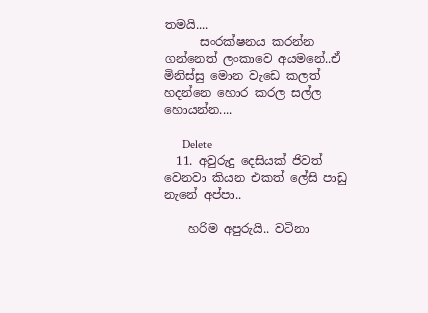තමයි....
      සංරක්ෂනය කරන්න ගන්නෙත් ලංකාවෙ අයමනේ..ඒ මිනිස්සු මොන වැඩෙ කලත් හදන්නෙ හොර කරල සල්ල හොයන්න....

      Delete
  11. අවුරුදු දෙසියක් ජිවත් වෙනවා කියන එකත් ලේසි පාඩු නැනේ අප්පා..

    හරිම අපුරුයි.. වටිනා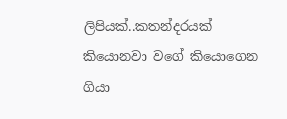ලිපියක්..කතන්දරයක් කියොනවා වගේ කියොගෙන ගියා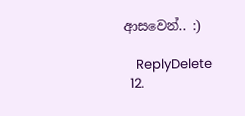ආසවෙන්.. :)

    ReplyDelete
  12.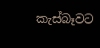කැස්බෑවට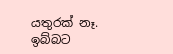යතුරක් නෑ. ඉබ්බට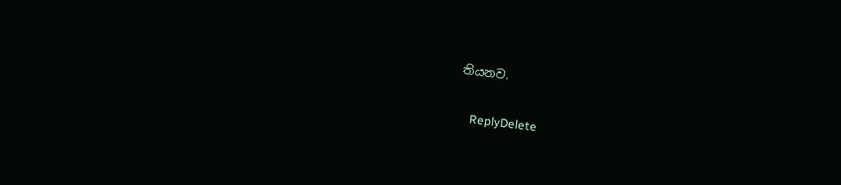තියනව.

    ReplyDelete